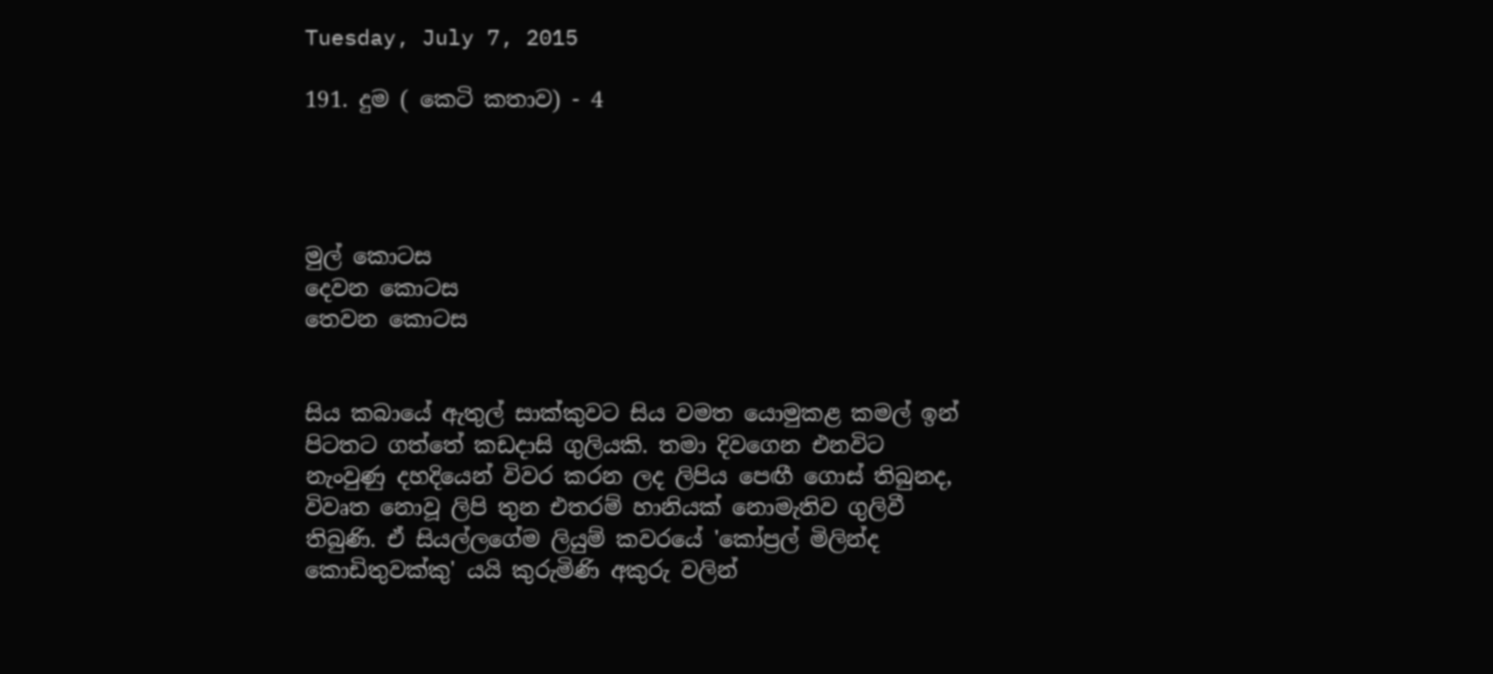Tuesday, July 7, 2015

191. දුම ( කෙටි කතාව) - 4




මුල් කොටස
දෙවන කොටස
තෙවන කොටස


සිය කබායේ ඇතුල් සාක්කුවට සිය වමත යොමුකළ කමල් ඉන් පිටතට ගත්තේ කඩදාසි ගුලියකි. තමා දිවගෙන එනවිට නැංවුණු දහදියෙන් විවර කරන ලද ලිපිය පෙඟී ගොස් තිබුනද, විවෘත නොවූ ලිපි තුන එතරම් හානියක් නොමැතිව ගුලිවී තිබුණි. ඒ සියල්ලගේම ලියුම් කවරයේ 'කෝප්‍රල් මිලින්ද කොඩිතුවක්කු' යයි කුරුමිණි අකුරු වලින්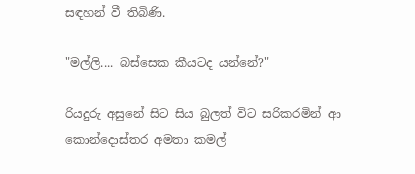සඳහන් වී තිබිණි.

"මල්ලි.... බස්සෙක කීයටද යන්නේ?"

රියදුරු අසුනේ සිට සිය බුලත් විට සරිකරමින් ආ කොන්දොස්තර අමතා කමල්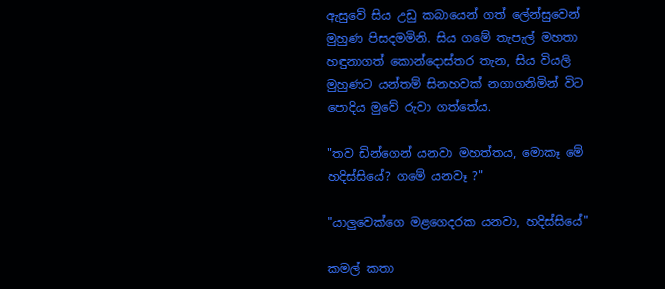ඇසුවේ සිය උඩු කබායෙන් ගත් ලේන්සුවෙන් මුහුණ පිසදමමිනි. සිය ගමේ තැපැල් මහතා හඳුනාගත් කොන්දොස්තර තැන, සිය වියලි මුහුණට යන්තම් සිනහවක් නගාගනිමින් විට පොදිය මුවේ රුවා ගත්තේය.

"තව ඩින්ගෙන් යනවා මහත්තය, මොකෑ මේ හදිස්සියේ? ගමේ යනවෑ ?"

"යාලුවෙක්ගෙ මළගෙදරක යනවා, හදිස්සියේ"

කමල් කතා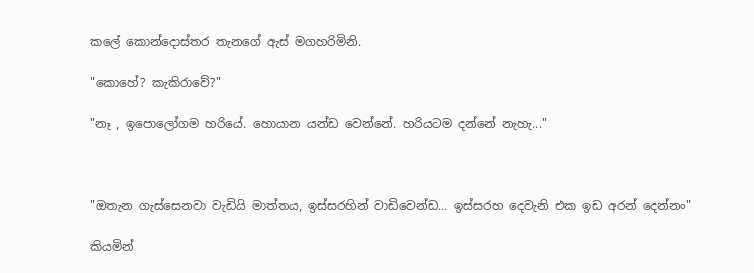කලේ කොන්දොස්තර තැනගේ ඇස් මගහරිමිනි.

"කොහේ? කැකිරාවේ?"

"නෑ , ඉපොලෝගම හරියේ. හොයාන යන්ඩ වෙන්නේ. හරියටම දන්නේ නැහැ..."



"ඔතැන ගැස්සෙනවා වැඩියි මාත්තය, ඉස්සරහින් වාඩිවෙන්ඩ... ඉස්සරහ දෙවැනි එක ඉඩ අරන් දෙන්නං"

කියමින්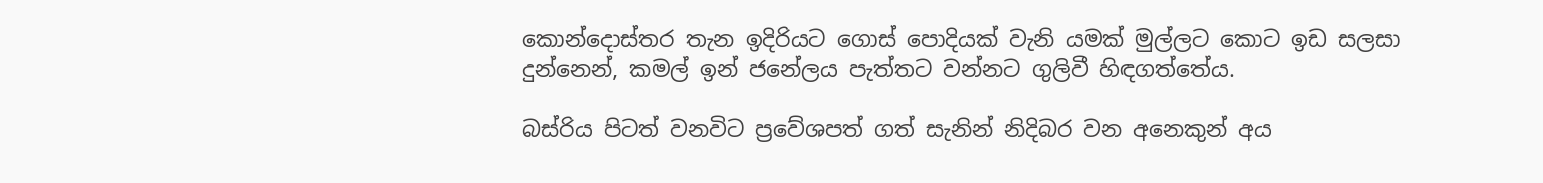කොන්දොස්තර තැන ඉදිරියට ගොස් පොදියක් වැනි යමක් මුල්ලට කොට ඉඩ සලසා දුන්නෙන්, කමල් ඉන් ජනේලය පැත්තට වන්නට ගුලිවී හිඳගත්තේය.

බස්රිය පිටත් වනවිට ප්‍රවේශපත් ගත් සැනින් නිදිබර වන අනෙකුන් අය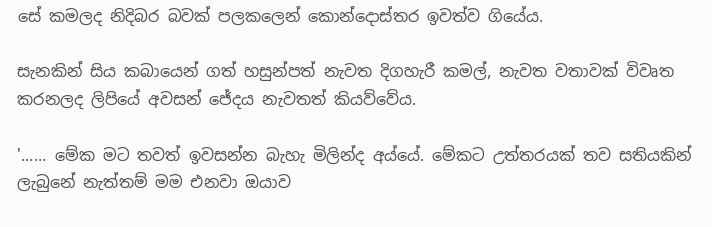සේ කමලද නිදිබර බවක් පලකලෙන් කොන්දොස්තර ඉවත්ව ගියේය.

සැනකින් සිය කබායෙන් ගත් හසුන්පත් නැවත දිගහැරී කමල්, නැවත වතාවක් විවෘත කරනලද ලිපියේ අවසන් ජේදය නැවතත් කියව්වේය.

'...... මේක මට තවත් ඉවසන්න බැහැ මිලින්ද අය්යේ. මේකට උත්තරයක් තව සතියකින් ලැබුනේ නැත්තම් මම එනවා ඔයාව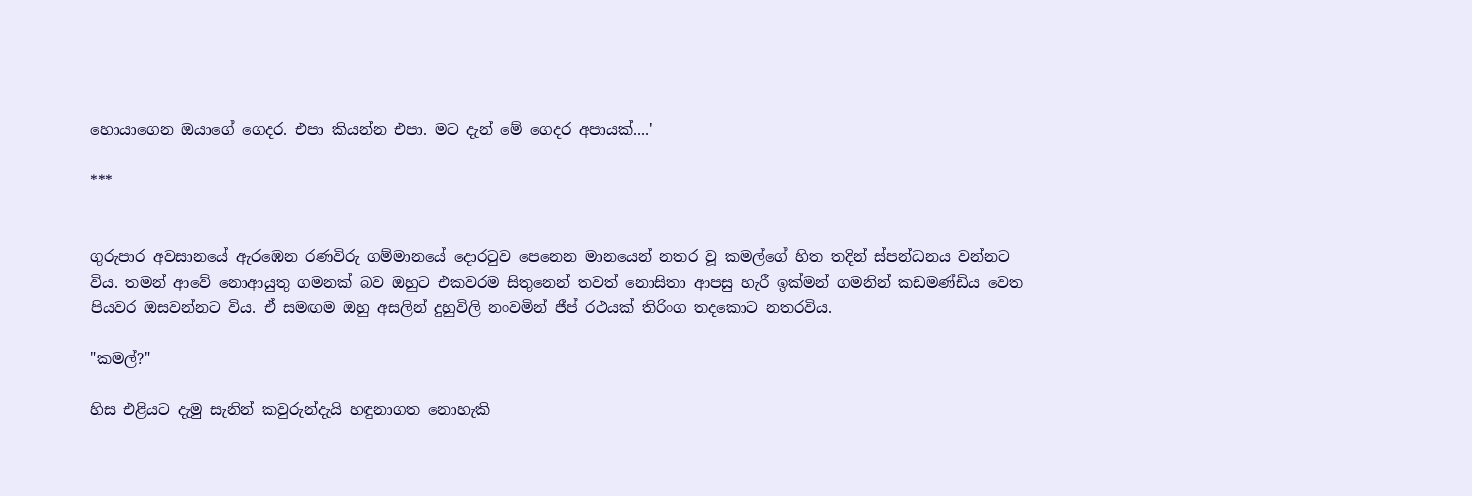හොයාගෙන ඔයාගේ ගෙදර. එපා කියන්න එපා. මට දැන් මේ ගෙදර අපායක්....'

***


ගුරුපාර අවසානයේ ඇරඹෙන රණවිරු ගම්මානයේ දොරටුව පෙනෙන මානයෙන් නතර වූ කමල්ගේ හිත තදින් ස්පන්ධනය වන්නට විය. තමන් ආවේ නොආයුතු ගමනක් බව ඔහුට එකවරම සිතුනෙන් තවත් නොසිතා ආපසු හැරී ඉක්මන් ගමනින් කඩමණ්ඩිය වෙත පියවර ඔසවන්නට විය. ඒ සමඟම ඔහු අසලින් දුහුවිලි නංවමින් ජීප් රථයක් තිරිංග තදකොට නතරවිය.

"කමල්?"

හිස එළියට දැමු සැනින් කවුරුන්දැයි හඳුනාගත නොහැකි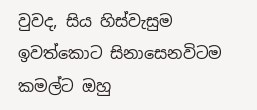වුවද, සිය හිස්වැසුම ඉවත්කොට සිනාසෙනවිටම කමල්ට ඔහු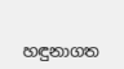හඳුනාගත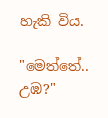හැකි විය.

"මෙත්තේ.. උඹ?"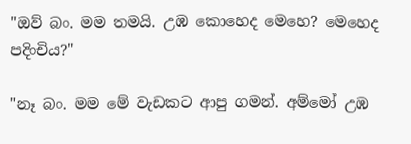"ඔව් බං. මම තමයි. උඹ කොහෙද මෙහෙ? මෙහෙද පදිංචිය?"

"නෑ බං. මම මේ වැඩකට ආපු ගමන්. අම්මෝ උඹ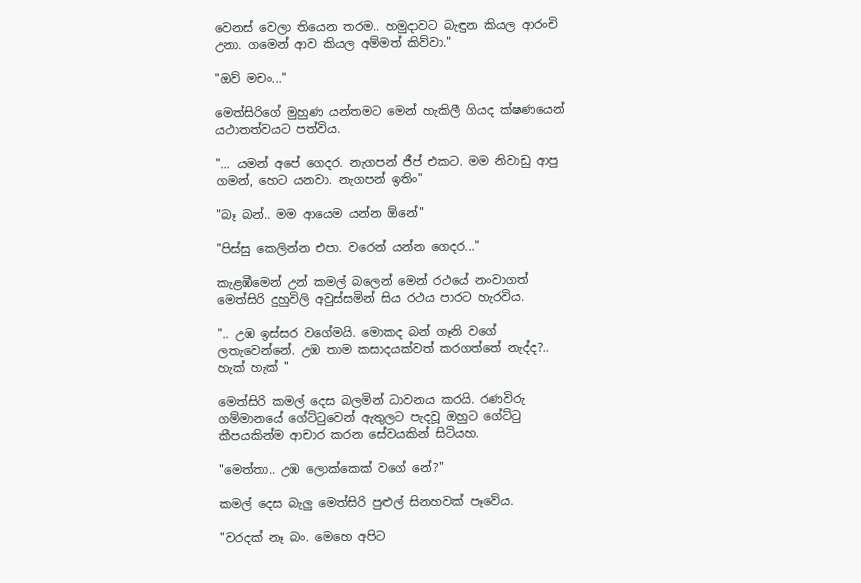වෙනස් වෙලා තියෙන තරම.. හමුදාවට බැඳුන කියල ආරංචි උනා. ගමෙන් ආව කියල අම්මත් කිව්වා."

"ඔව් මචං..."

මෙත්සිරිගේ මුහුණ යන්තමට මෙන් හැකිලී ගියද ක්ෂණයෙන් යථාතත්වයට පත්විය.

"... යමන් අපේ ගෙදර. නැගපන් ජීප් එකට. මම නිවාඩු ආපු ගමන්, හෙට යනවා. නැගපන් ඉතිං"

"බෑ බන්.. මම ආයෙම යන්න ඕනේ"

"පිස්සු කෙලින්න එපා. වරෙන් යන්න ගෙදර..."

කැළඹීමෙන් උන් කමල් බලෙන් මෙන් රථයේ නංවාගත් මෙත්සිරි දුහුවිලි අවුස්සමින් සිය රථය පාරට හැරවිය.

".. උඹ ඉස්සර වගේමයි. මොකද බන් ගෑනි වගේ ලතැවෙන්නේ. උඹ තාම කසාදයක්වත් කරගත්තේ නැද්ද?.. හැක් හැක් "

මෙත්සිරි කමල් දෙස බලමින් ධාවනය කරයි. රණවිරු ගම්මානයේ ගේට්ටුවෙන් ඇතුලට පැදවූ ඔහුට ගේට්ටු කීපයකින්ම ආචාර කරන සේවයකින් සිටියහ.

"මෙත්තා.. උඹ ලොක්කෙක් වගේ නේ?"

කමල් දෙස බැලු මෙත්සිරි පුළුල් සිනහවක් පෑවේය.

"වරදක් නෑ බං. මෙහෙ අපිට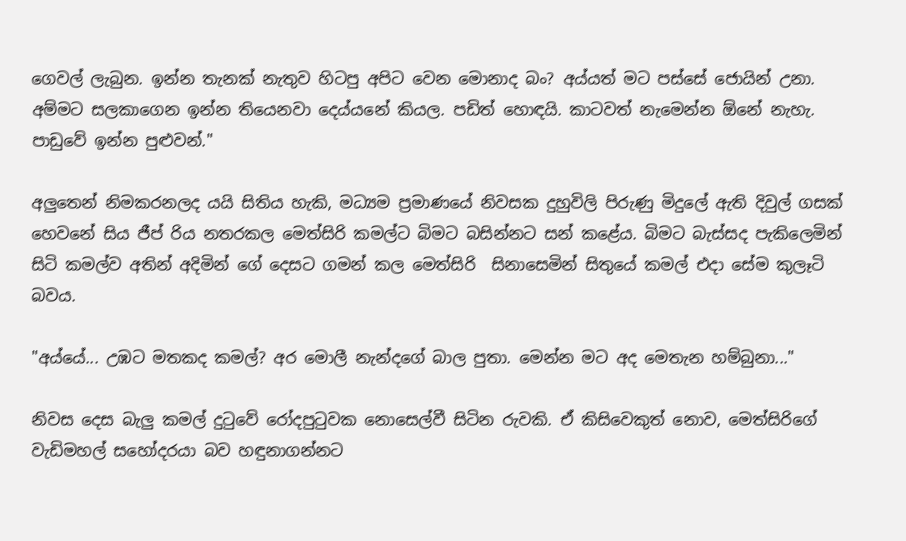ගෙවල් ලැබුන. ඉන්න තැනක් නැතුව හිටපු අපිට වෙන මොනාද බං? අය්යත් මට පස්සේ ජොයින් උනා. අම්මට සලකාගෙන ඉන්න තියෙනවා දෙය්යනේ කියල. පඩිත් හොඳයි. කාටවත් නැමෙන්න ඕනේ නැහැ. පාඩුවේ ඉන්න පුළුවන්."

අලුතෙන් නිමකරනලද යයි සිතිය හැකි, මධ්‍යම ප්‍රමාණයේ නිවසක දුහුවිලි පිරුණු මිදුලේ ඇති දිවුල් ගසක් හෙවනේ සිය ජීප් රිය නතරකල මෙත්සිරි කමල්ට බිමට බසින්නට සන් කළේය. බිමට බැස්සද පැකිලෙමින් සිටි කමල්ව අතින් අදිමින් ගේ දෙසට ගමන් කල මෙත්සිරි  සිනාසෙමින් සිතුයේ කමල් එදා සේම කුලෑටි බවය.

"අය්යේ... උඹට මතකද කමල්? අර මොලී නැන්දගේ බාල පුතා. මෙන්න මට අද මෙතැන හම්බුනා..."

නිවස දෙස බැලු කමල් දුටුවේ රෝදපුටුවක නොසෙල්වී සිටින රුවකි. ඒ කිසිවෙකුත් නොව, මෙත්සිරිගේ වැඩිමහල් සහෝදරයා බව හඳුනාගන්නට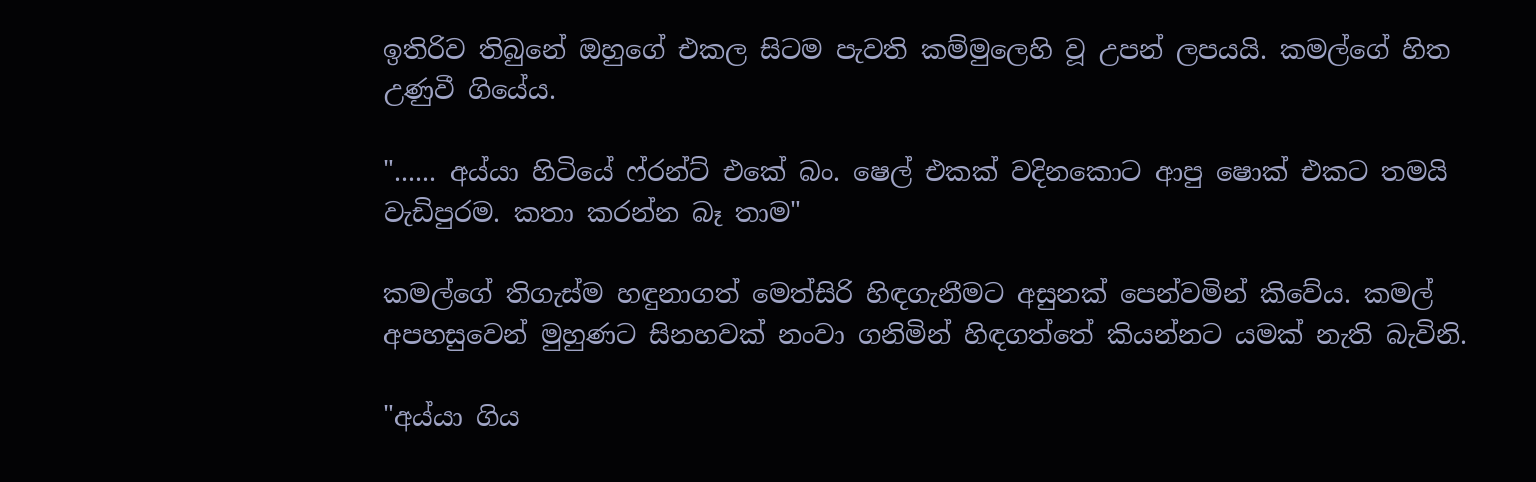ඉතිරිව තිබුනේ ඔහුගේ එකල සිටම පැවති කම්මුලෙහි වූ උපන් ලපයයි. කමල්ගේ හිත උණුවී ගියේය.

"...... අය්යා හිටියේ ෆ්රන්ට් එකේ බං. ෂෙල් එකක් වදිනකොට ආපු ෂොක් එකට තමයි වැඩිපුරම. කතා කරන්න බෑ තාම"

කමල්ගේ තිගැස්ම හඳුනාගත් මෙත්සිරි හිඳගැනීමට අසුනක් පෙන්වමින් කිවේය. කමල් අපහසුවෙන් මුහුණට සිනහවක් නංවා ගනිමින් හිඳගත්තේ කියන්නට යමක් නැති බැවිනි.

"අය්යා ගිය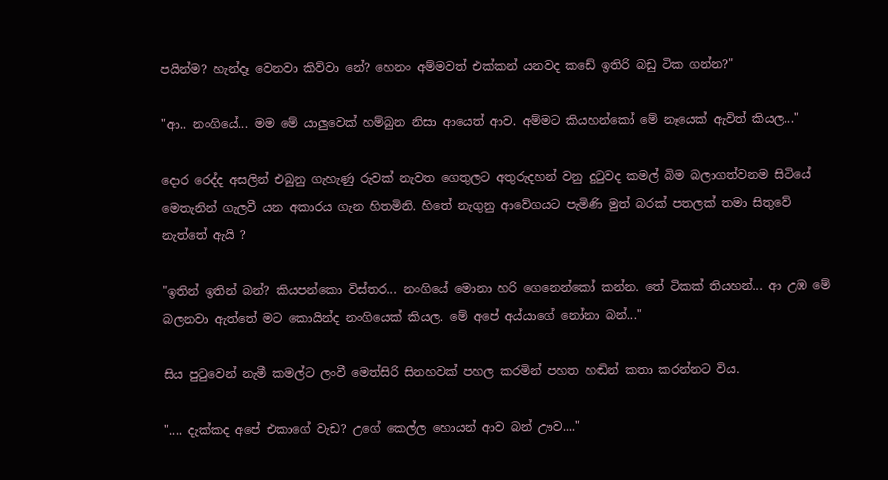පයින්ම? හැන්දෑ වෙනවා කිව්වා නේ? හෙනං අම්මවත් එක්කන් යනවද කඩේ ඉතිරි බඩු ටික ගන්න?"

"ආ.. නංගියේ... මම මේ යාලුවෙක් හම්බුන නිසා ආයෙත් ආව. අම්මට කියහන්කෝ මේ නෑයෙක් ඇවිත් කියල..."

දොර රෙද්ද අසලින් එබුනු ගැහැණු රුවක් නැවත ගෙතුලට අතුරුදහන් වනු දුටුවද කමල් බිම බලාගත්වනම සිටියේ මෙතැනින් ගැලවී යන අකාරය ගැන හිතමිනි. හිතේ නැගුනු ආවේගයට පැමිණි මුත් බරක් පතලක් තමා සිතුවේ නැත්තේ ඇයි ?

"ඉතින් ඉතින් බන්? කියපන්කො විස්තර... නංගියේ මොනා හරි ගෙනෙන්කෝ කන්න. තේ ටිකක් තියහන්... ආ උඹ මේ බලනවා ඇත්තේ මට කොයින්ද නංගියෙක් කියල. මේ අපේ අය්යාගේ නෝනා බන්..."

සිය පුටුවෙන් නැමී කමල්ට ලංවී මෙත්සිරි සිනහවක් පහල කරමින් පහත හඬින් කතා කරන්නට විය.

".... දැක්කද අපේ එකාගේ වැඩ? උගේ කෙල්ල හොයන් ආව බන් ඌව...."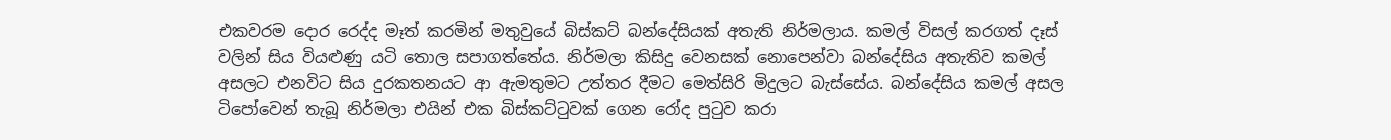එකවරම දොර රෙද්ද මෑත් කරමින් මතුවුයේ බිස්කට් බන්දේසියක් අතැති නිර්මලාය. කමල් විසල් කරගත් දෑස් වලින් සිය වියළුණු යටි තොල සපාගත්තේය. නිර්මලා කිසිදු වෙනසක් නොපෙන්වා බන්දේසිය අතැතිව කමල් අසලට එනවිට සිය දුරකතනයට ආ ඇමතුමට උත්තර දීමට මෙත්සිරි මිදුලට බැස්සේය. බන්දේසිය කමල් අසල ටිපෝවෙන් තැබූ නිර්මලා එයින් එක බිස්කට්ටුවක් ගෙන රෝද පුටුව කරා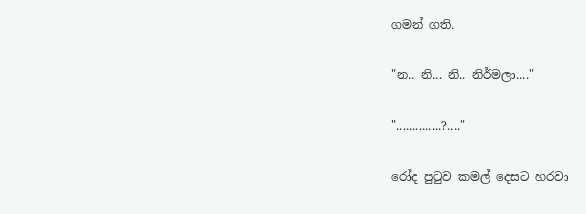ගමන් ගති.

"න.. නි... නි.. නිර්මලා...."

"..............?...."

රෝද පුටුව කමල් දෙසට හරවා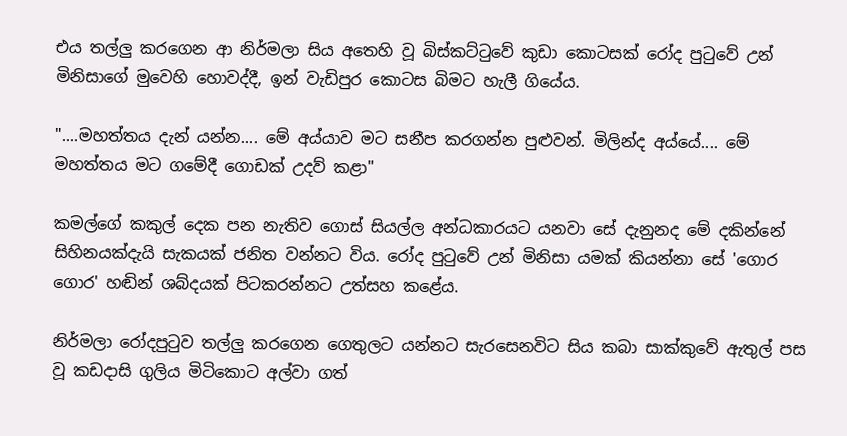එය තල්ලු කරගෙන ආ නිර්මලා සිය අතෙහි වූ බිස්කට්ටුවේ කුඩා කොටසක් රෝද පුටුවේ උන් මිනිසාගේ මුවෙහි හොවද්දී, ඉන් වැඩිපුර කොටස බිමට හැලී ගියේය.

"....මහත්තය දැන් යන්න.... මේ අය්යාව මට සනීප කරගන්න පුළුවන්. මිලින්ද අය්යේ.... මේ මහත්තය මට ගමේදී ගොඩක් උදව් කළා"

කමල්ගේ කකුල් දෙක පන නැතිව ගොස් සියල්ල අන්ධකාරයට යනවා සේ දැනුනද මේ දකින්නේ සිහිනයක්දැයි සැකයක් ජනිත වන්නට විය. රෝද පුටුවේ උන් මිනිසා යමක් කියන්නා සේ 'ගොර ගොර' හඬින් ශබ්දයක් පිටකරන්නට උත්සහ කළේය.

නිර්මලා රෝදපුටුව තල්ලු කරගෙන ගෙතුලට යන්නට සැරසෙනවිට සිය කබා සාක්කුවේ ඇතුල් පස වූ කඩදාසි ගුලිය මිටිකොට අල්වා ගත්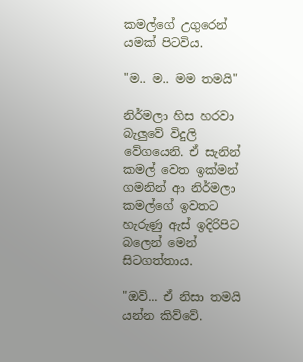කමල්ගේ උගුරෙන් යමක් පිටවිය.

"ම.. ම.. මම තමයි"

නිර්මලා හිස හරවා බැලුවේ විදුලි වේගයෙනි. ඒ සැනින් කමල් වෙත ඉක්මන් ගමනින් ආ නිර්මලා කමල්ගේ ඉවතට හැරුණු ඇස් ඉදිරිපිට බලෙන් මෙන් සිටගත්තාය.

"ඔව්... ඒ නිසා තමයි යන්න කිව්වේ.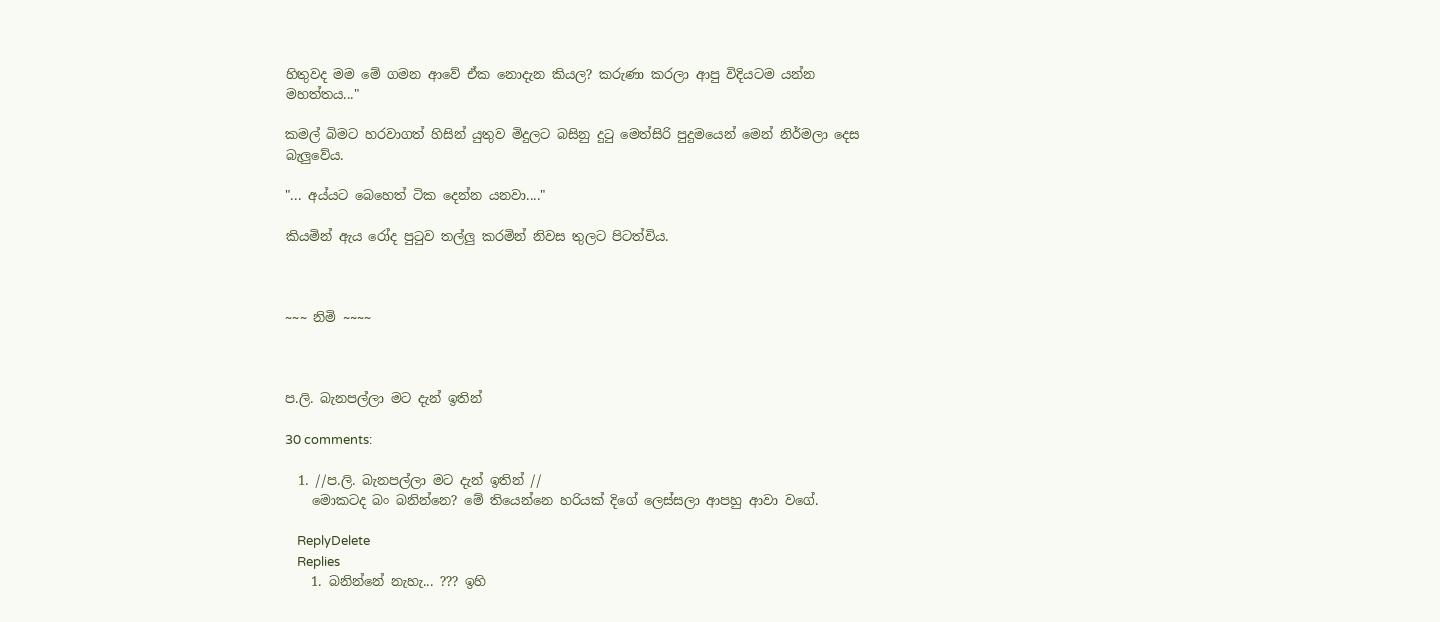හිතුවද මම මේ ගමන ආවේ ඒක නොදැන කියල? කරුණා කරලා ආපු විදියටම යන්න මහත්තය..."

කමල් බිමට හරවාගත් හිසින් යුතුව මිදුලට බසිනු දුටු මෙත්සිරි පුදුමයෙන් මෙන් නිර්මලා දෙස බැලුවේය.

"... අය්යට බෙහෙත් ටික දෙන්න යනවා...."

කියමින් ඇය රෝද පුටුව තල්ලු කරමින් නිවස තුලට පිටත්විය.



~~~ නිමි ~~~~



ප.ලි. බැනපල්ලා මට දැන් ඉතින්

30 comments:

  1. //ප.ලි. බැනපල්ලා මට දැන් ඉතින් //
    මොකටද බං බනින්නෙ? මේ තියෙන්නෙ හරියක් දිගේ ලෙස්සලා ආපහු ආවා වගේ.

    ReplyDelete
    Replies
    1. බනින්නේ නැහැ... ??? ඉහි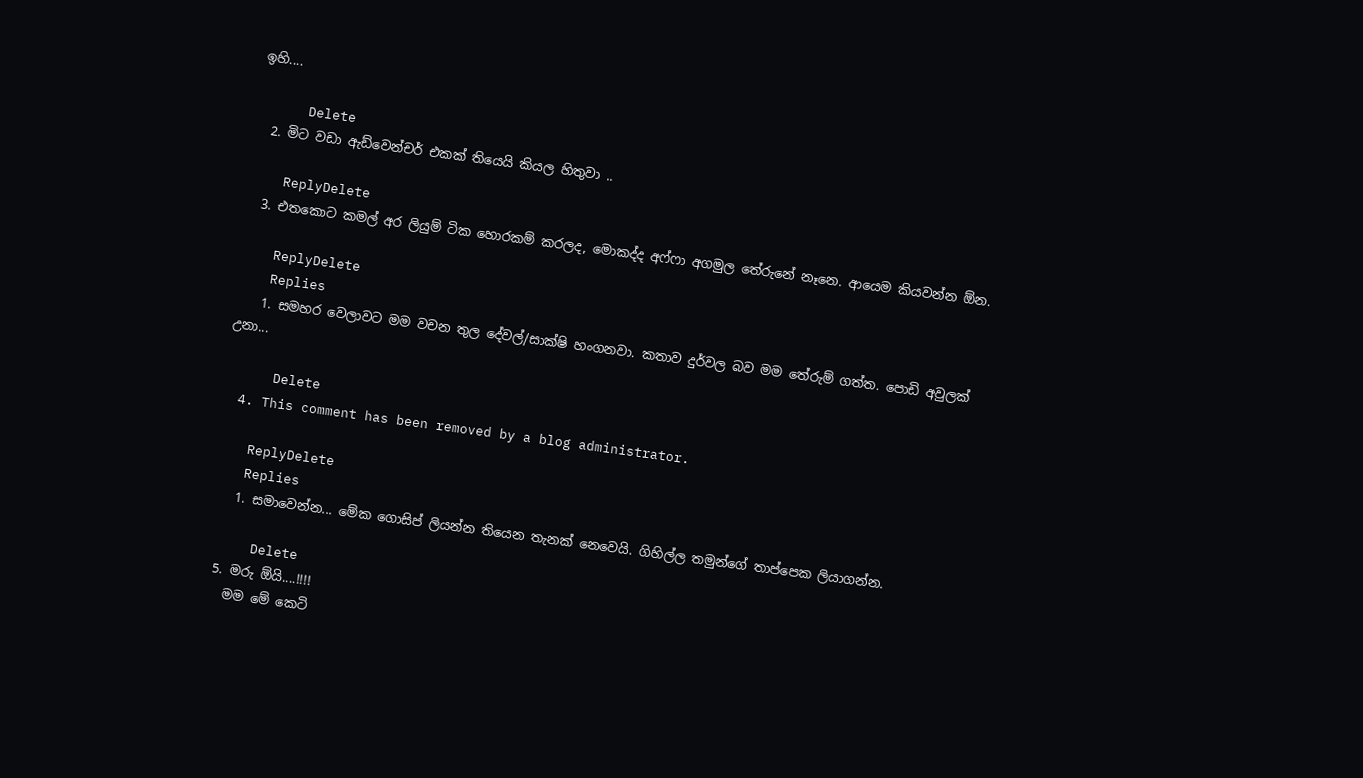ඉහි....

      Delete
  2. මිට වඩා ඇඩ්වෙන්චර් එකක් තියෙයි කියල හිතුවා ..

    ReplyDelete
  3. එතකොට කමල් අර ලියුම් ටික හොරකම් කරලද, මොකද්ද අෆ්ෆා අගමුල තේරුනේ නෑනෙ. ආයෙම කියවන්න ඕන.

    ReplyDelete
    Replies
    1. සමහර වෙලාවට මම වචන තුල දේවල්/සාක්ෂි හංගනවා. කතාව දුර්වල බව මම තේරුම් ගත්ත. පොඩි අවුලක් උනා...

      Delete
  4. This comment has been removed by a blog administrator.

    ReplyDelete
    Replies
    1. සමාවෙන්න... මේක ගොසිප් ලියන්න තියෙන තැනක් නෙවෙයි. ගිහිල්ල තමුන්ගේ තාප්පෙක ලියාගන්න.

      Delete
  5. මරු ඕයි....!!!!
    මම මේ කෙටි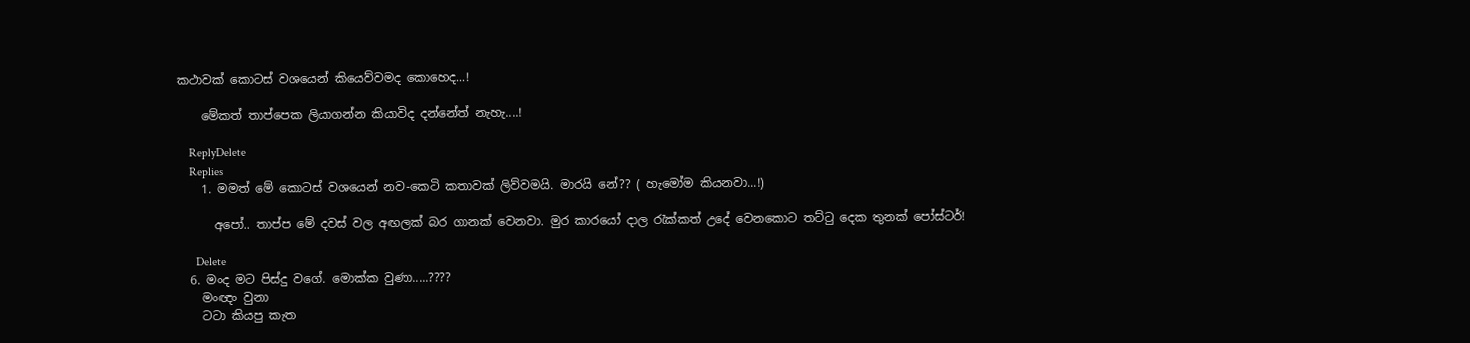කථාවක් කොටස් වශයෙන් කියෙව්වමද කොහෙද...!

    මේකත් තාප්පෙක ලියාගන්න කියාවිද දන්නේත් නැහැ....!

    ReplyDelete
    Replies
    1. මමත් මේ කොටස් වශයෙන් නව-කෙටි කතාවක් ලිව්වමයි. මාරයි නේ?? ( හැමෝම කියනවා...!)

      අපෝ.. තාප්ප මේ දවස් වල අඟලක් බර ගානක් වෙනවා. මුර කාරයෝ දාල රැක්කත් උදේ වෙනකොට තට්ටු දෙක තුනක් පෝස්ටර්!

      Delete
  6. මංද මට පිස්දු වගේ. මොක්ක වුණා.....????
    මංඥං වුනා
    ටටා කියපු කැත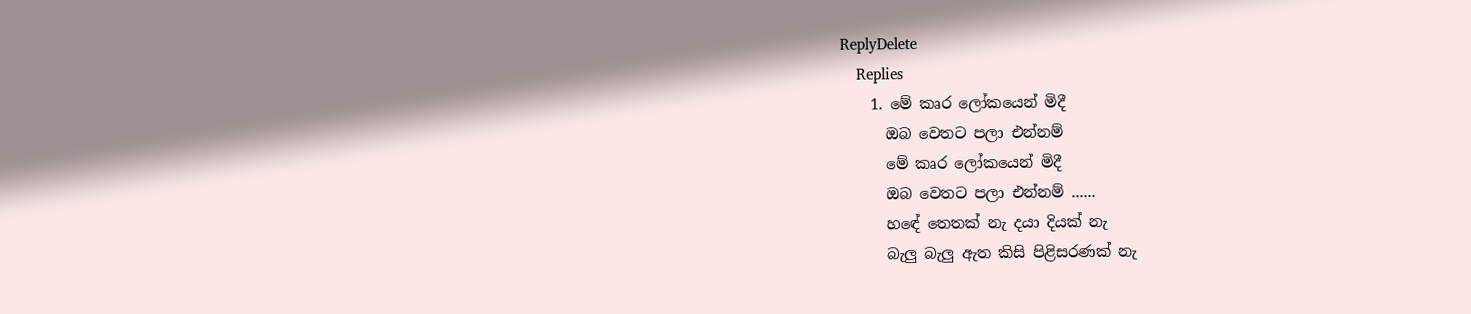ReplyDelete
    Replies
    1. මේ කෘර ලෝකයෙන් මිදී
      ඔබ වෙතට පලා එන්නම්
      මේ කෘර ලෝකයෙන් මිදී
      ඔබ වෙතට පලා එන්නම් ......
      හඳේ තෙතක් නැ දයා දියක් නැ
      බැලු බැලු ඇත කිසි පිළිසරණක් නැ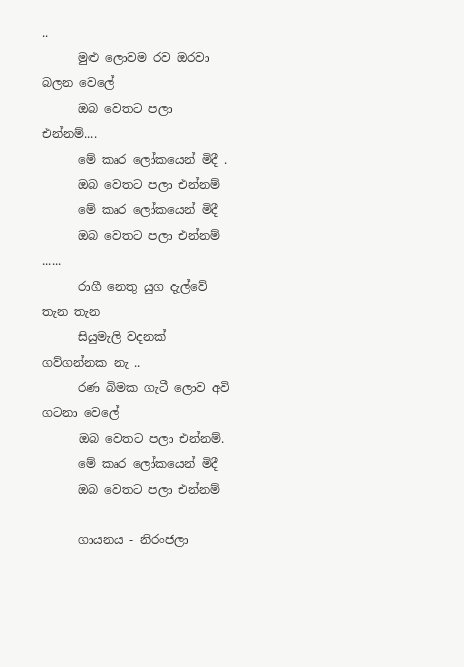..
      මුළු ලොවම රව ඔරවා බලන වෙලේ
      ඔබ වෙතට පලා එන්නම්....
      මේ කෘර ලෝකයෙන් මිදී .
      ඔබ වෙතට පලා එන්නම්
      මේ කෘර ලෝකයෙන් මිදී
      ඔබ වෙතට පලා එන්නම් ......
      රාගී නෙතු යුග දැල්වේ තැන තැන
      සියුමැලි වදනක් ගව්ගන්නක නැ ..
      රණ බිමක ගැටී ලොව අවි ගටනා වෙලේ
      ඔබ වෙතට පලා එන්නම්.
      මේ කෘර ලෝකයෙන් මිදී
      ඔබ වෙතට පලා එන්නම්

      ගායනය - නිරංජලා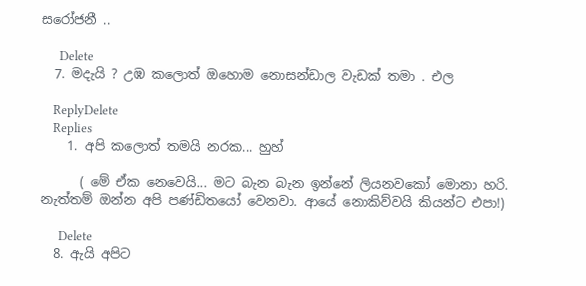සරෝජනී ..

      Delete
  7. මදැයි ? උඹ කලොත් ඔහොම නොසන්ඩාල වැඩක් තමා . එල

    ReplyDelete
    Replies
    1. අපි කලොත් තමයි නරක... හුහ්

      ( මේ ඒක නෙවෙයි... මට බැන බැන ඉන්නේ ලියනවකෝ මොනා හරි. නැත්තම් ඔන්න අපි පණ්ඩිතයෝ වෙනවා. ආයේ නොකිව්වයි කියන්ට එපා!)

      Delete
  8. ඇයි අපිට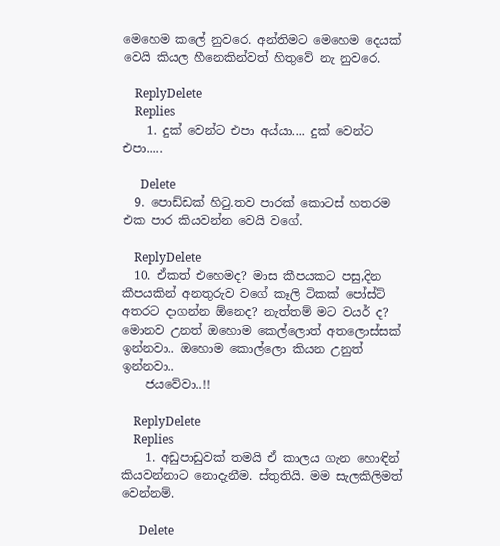මෙහෙම කලේ නුවරෙ. අන්තිමට මෙහෙම දෙයක් වෙයි කියල හීනෙකින්වත් හිතුවේ නැ නුවරෙ.

    ReplyDelete
    Replies
    1. දුක් වෙන්ට එපා අය්යා.... දුක් වෙන්ට එපා.....

      Delete
  9. පොඩ්ඩක් හිටු.තව පාරක් කොටස් හතරම එක පාර කියවන්න වෙයි වගේ.

    ReplyDelete
  10. ඒකත් එහෙමද? මාස කීපයකට පසු,දින කීපයකින් අනතුරුව වගේ කෑලි ටිකක් පෝස්ට් අතරට දාගන්න ඕනෙද? නැත්තම් මට වයර් ද? මොනව උනත් ඔහොම කෙල්ලොත් අතලොස්සක් ඉන්නවා.. ඔහොම කොල්ලො කියන උනුත් ඉන්නවා..
    ජයවේවා..!!

    ReplyDelete
    Replies
    1. අඩුපාඩුවක් තමයි ඒ කාලය ගැන හොඳින් කියවන්නාට නොදැනීම. ස්තුතියි. මම සැලකිලිමත් වෙන්නම්.

      Delete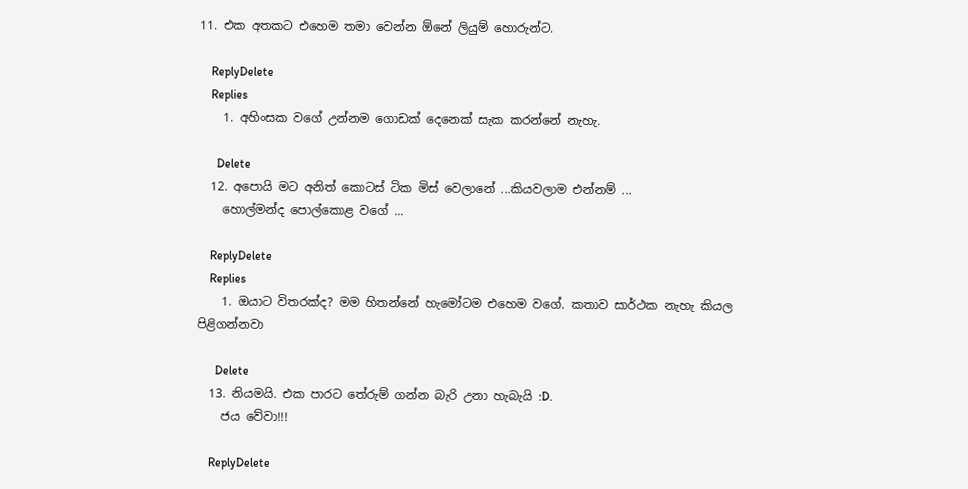11. එක අතකට එහෙම තමා වෙන්න ඕනේ ලියුම් හොරුන්ට.

    ReplyDelete
    Replies
    1. අහිංසක වගේ උන්නම ගොඩක් දෙනෙක් සැක කරන්නේ නැහැ.

      Delete
  12. අපොයි මට අනිත් කොටස් ටික මිස් වෙලානේ ...කියවලාම එන්නම් ...
    හොල්මන්ද පොල්කොළ වගේ ...

    ReplyDelete
    Replies
    1. ඔයාට විතරක්ද? මම හිතන්නේ හැමෝටම එහෙම වගේ. කතාව සාර්ථක නැහැ කියල පිළිගන්නවා

      Delete
  13. නියමයි. එක පාරට තේරුම් ගන්න බැරි උනා හැබැයි :D.
    ජය වේවා!!!

    ReplyDelete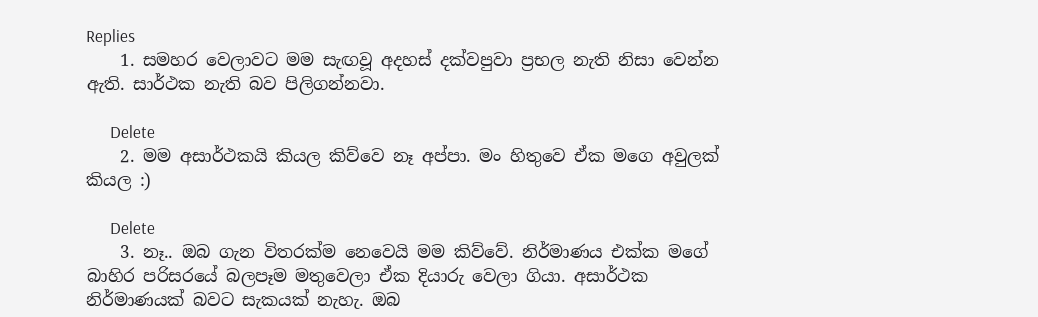Replies
    1. සමහර වෙලාවට මම සැඟවූ අදහස් දක්වපුවා ප්‍රභල නැති නිසා වෙන්න ඇති. සාර්ථක නැති බව පිලිගන්නවා.

      Delete
    2. මම අසාර්ථකයි කියල කිව්වෙ නෑ අප්පා. මං හිතුවෙ ඒක මගෙ අවුලක් කියල :)

      Delete
    3. නෑ.. ඔබ ගැන විතරක්ම නෙවෙයි මම කිව්වේ. නිර්මාණය එක්ක මගේ බාහිර පරිසරයේ බලපෑම මතුවෙලා ඒක දියාරු වෙලා ගියා. අසාර්ථක නිර්මාණයක් බවට සැකයක් නැහැ. ඔබ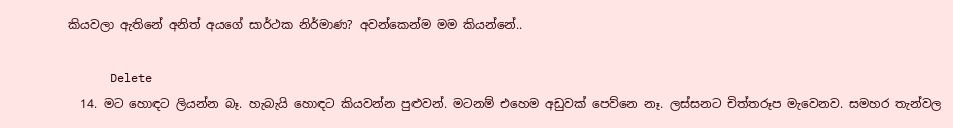කියවලා ඇතිනේ අනිත් අයගේ සාර්ථක නිර්මාණ? අවන්කෙන්ම මම කියන්නේ..

      Delete
  14. මට හොඳට ලියන්න බෑ. හැබැයි හොඳට කියවන්න පුළුවන්. මටනම් එහෙම අඩුවක් පෙව්නෙ නෑ. ලස්සනට චිත්තරූප මැවෙනව. සමහර තැන්වල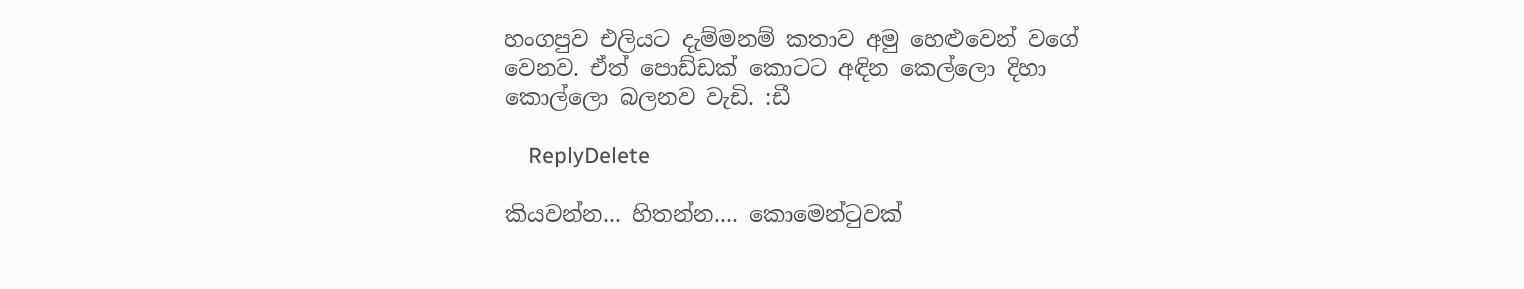හංගපුව එලියට දැම්මනම් කතාව අමු හෙළුවෙන් වගේ වෙනව. ඒත් පොඩ්ඩක් කොටට අඳින කෙල්ලො දිහා කොල්ලො බලනව වැඩි. :ඩී

    ReplyDelete

කියවන්න... හිතන්න.... කොමෙන්ටුවක්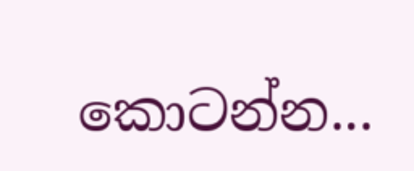කොටන්න...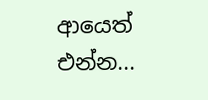ආයෙත් එන්න...